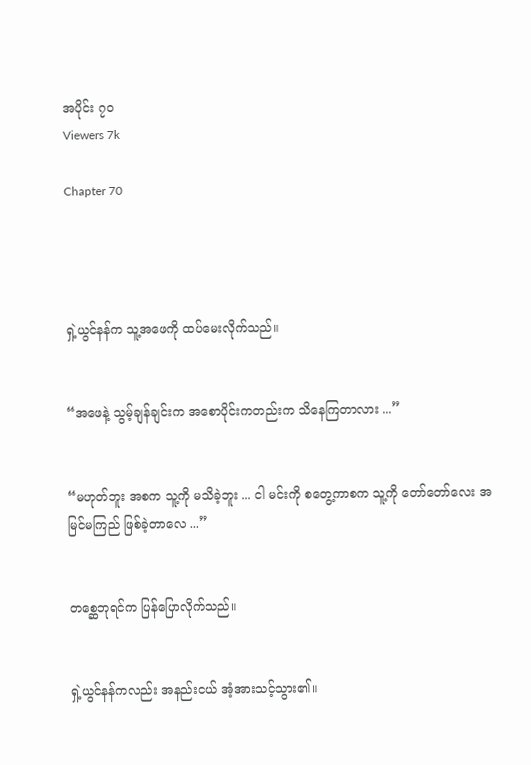အပိုင်း ၇၀
Viewers 7k

Chapter 70




ရှဲ့ယွင်နန်က သူ့အဖေကို ထပ်မေးလိုက်သည်။


“အဖေနဲ့ သွမ့်ချန်ချင်းက အစောပိုင်းကတည်းက သိနေကြတာလား ...”


“မဟုတ်ဘူး အစက သူ့ကို မသိခဲ့ဘူး ... ငါ မင်းကို စတွေ့ကာစက သူ့ကို တော်တော်လေး အမြင်မကြည် ဖြစ်ခဲ့တာလေ ...”


တစ္ဆေဘုရင်က ပြန်ပြောလိုက်သည်။


ရှဲ့ယွင်နန်ကလည်း အနည်းငယ် အံ့အားသင့်သွား၏။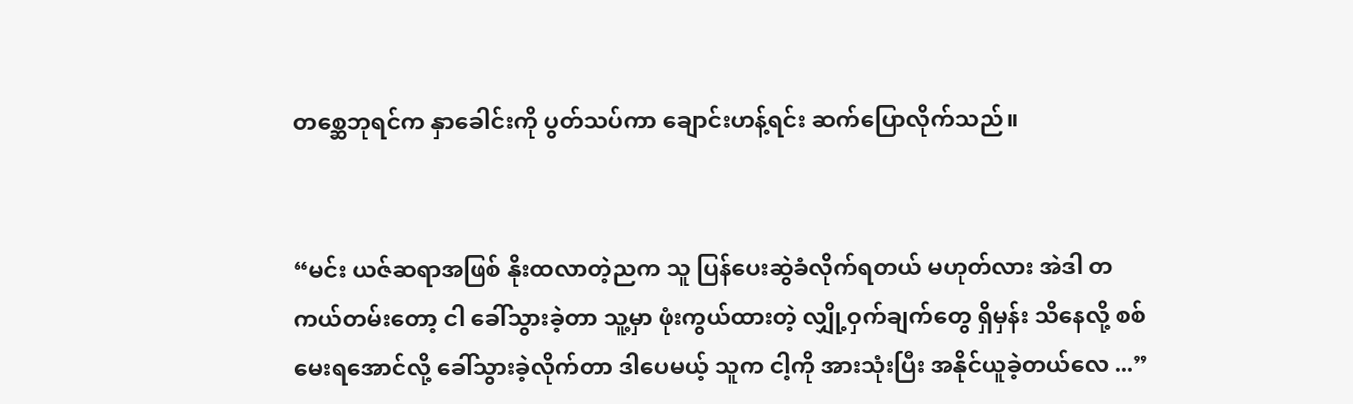တစ္ဆေဘုရင်က နှာခေါင်းကို ပွတ်သပ်ကာ ချောင်းဟန့်ရင်း ဆက်ပြောလိုက်သည်။


“မင်း ယဇ်ဆရာအဖြစ် နိုးထလာတဲ့ညက သူ ပြန်ပေးဆွဲခံလိုက်ရတယ် မဟုတ်လား အဲဒါ တကယ်တမ်းတော့ ငါ ခေါ်သွားခဲ့တာ သူ့မှာ ဖုံးကွယ်ထားတဲ့ လျှို့ဝှက်ချက်တွေ ရှိမှန်း သိနေလို့ စစ်မေးရအောင်လို့ ခေါ်သွားခဲ့လိုက်တာ ဒါပေမယ့် သူက ငါ့ကို အားသုံးပြီး အနိုင်ယူခဲ့တယ်လေ ...”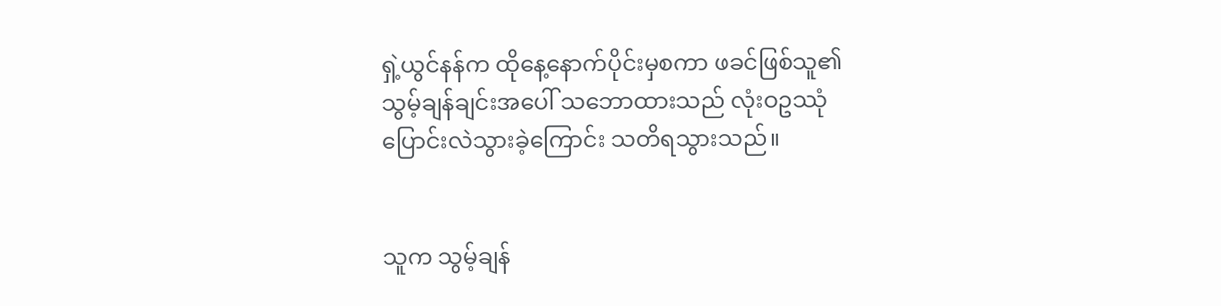ရှဲ့ယွင်နန်က ထိုနေ့နောက်ပိုင်းမှစကာ ဖခင်ဖြစ်သူ၏ သွမ့်ချန်ချင်းအပေါ် သဘောထားသည် လုံးဝဥဿုံ ပြောင်းလဲသွားခဲ့ကြောင်း သတိရသွားသည်။


သူက သွမ့်ချန်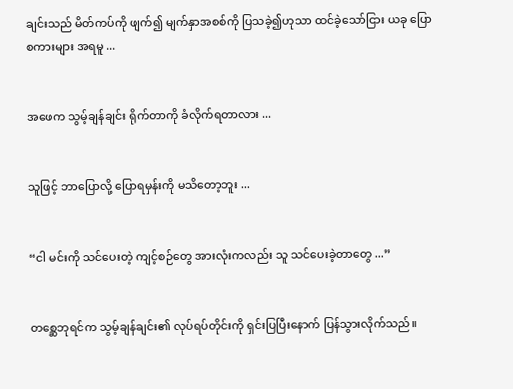ချင်းသည် မိတ်ကပ်ကို ဖျက်၍ မျက်နှာအစစ်ကို ပြသခဲ့၍ဟုသာ ထင်ခဲ့သော်ငြား ယခု ပြောစကားများ အရမူ ...


အဖေက သွမ့်ချန်ချင်း ရိုက်တာကို ခံလိုက်ရတာလား ...


သူဖြင့် ဘာပြောလို့ ပြောရမှန်းကို မသိတော့ဘူး ...


“ငါ မင်းကို သင်ပေးတဲ့ ကျင့်စဉ်တွေ အားလုံးကလည်း သူ သင်ပေးခဲ့တာတွေ ...”


တစ္ဆေဘုရင်က သွမ့်ချန်ချင်း၏ လုပ်ရပ်တိုင်းကို ရှင်းပြပြီးနောက် ပြန်သွားလိုက်သည်။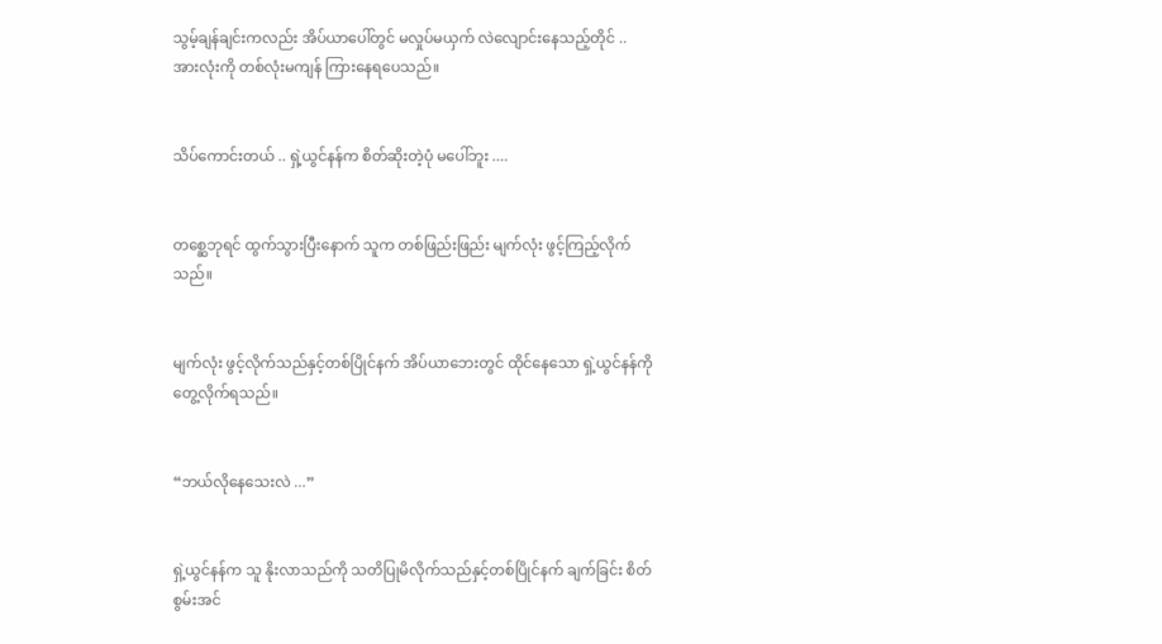သွမ့်ချန်ချင်းကလည်း အိပ်ယာပေါ်တွင် မလှုပ်မယှက် လဲလျောင်းနေသည့်တိုင် .. အားလုံးကို တစ်လုံးမကျန် ကြားနေရပေသည်။


သိပ်ကောင်းတယ် .. ရှဲ့ယွင်နန်က စိတ်ဆိုးတဲ့ပုံ မပေါ်ဘူး ....


တစ္ဆေဘုရင် ထွက်သွားပြီးနောက် သူက တစ်ဖြည်းဖြည်း မျက်လုံး ဖွင့်ကြည့်လိုက်သည်။


မျက်လုံး ဖွင့်လိုက်သည်နှင့်တစ်ပြိုင်နက် အိပ်ယာဘေးတွင် ထိုင်နေသော ရှဲ့ယွင်နန်ကို တွေ့လိုက်ရသည်။


“ဘယ်လိုနေသေးလဲ ...”


ရှဲ့ယွင်နန်က သူ နိုးလာသည်ကို သတိပြုမိလိုက်သည်နှင့်တစ်ပြိုင်နက် ချက်ခြင်း စိတ်စွမ်းအင်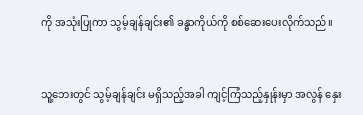ကို အသုံးပြုကာ သွမ့်ချန်ချင်း၏ ခန္ဓာကိုယ်ကို စစ်ဆေးပေးလိုက်သည်။


သူ့ဘေးတွင် သွမ့်ချန်ချင်း မရှိသည့်အခါ ကျင့်ကြံသည့်နှုန်းမှာ အလွန် နှေး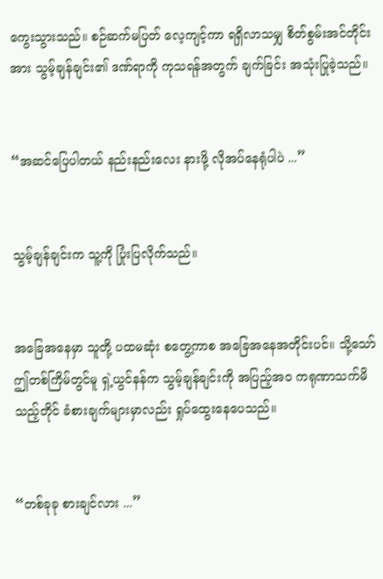ကွေးသွားသည်။ စဉ်ဆက်မပြတ် လေ့ကျင့်ကာ ရရှိလာသမျှ စိတ်စွမ်းအင်တိုင်းအား သွမ့်ချန်ချင်း၏ ဒဏ်ရာကို ကုသရန်အတွက် ချက်ခြင်း အသုံးပြုခဲ့သည်။


“အဆင်ပြေပါတယ် နည်းနည်းလေး နားဖို့ လိုအပ်နေရုံပါပဲ ...”


သွမ့်ချန်ချင်းက သူ့ကို ပြုံးပြလိုက်သည်။


အခြေအနေမှာ သူတို့ ပထမဆုံး စတွေ့ကာစ အခြေအနေအတိုင်းပင်။ သို့သော် ဤတစ်ကြိမ်တွင်မူ ရှဲ့ယွင်နန်က သွမ့်ချန်ချင်းကို အပြည့်အဝ ကရုဏာသက်မိသည့်တိုင် ခံစားချက်များမှာလည်း ရှုပ်ထွေးနေပေသည်။


“တစ်ခုခု စားချင်လား ...”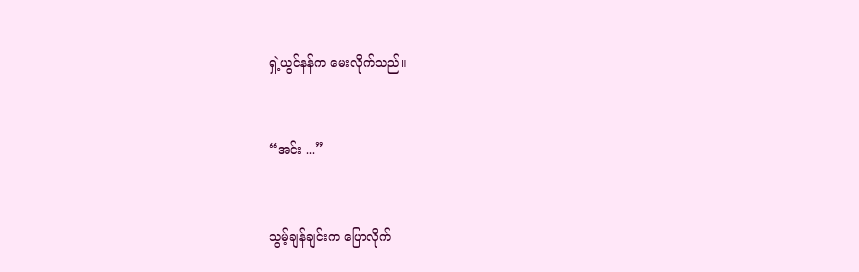ရှဲ့ယွင်နန်က မေးလိုက်သည်။


“အင်း ...”


သွမ့်ချန်ချင်းက ပြောလိုက်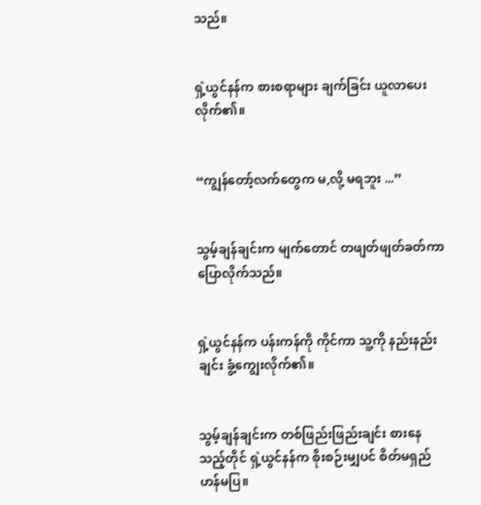သည်။


ရှဲ့ယွင်နန်က စားစရာများ ချက်ခြင်း ယူလာပေးလိုက်၏။


“ကျွန်တော့်လက်တွေက မ,လို့ မရဘူး ...”


သွမ့်ချန်ချင်းက မျက်တောင် တဖျတ်ဖျတ်ခတ်ကာ ပြောလိုက်သည်။


ရှဲ့ယွင်နန်က ပန်းကန်ကို ကိုင်ကာ သူ့ကို နည်းနည်းချင်း ခွံ့ကျွေးလိုက်၏။


သွမ့်ချန်ချင်းက တစ်ဖြည်းဖြည်းချင်း စားနေသည့်တိုင် ရှဲ့ယွင်နန်က စိုးစဉ်းမျှပင် စိတ်မရှည်ဟန်မပြ။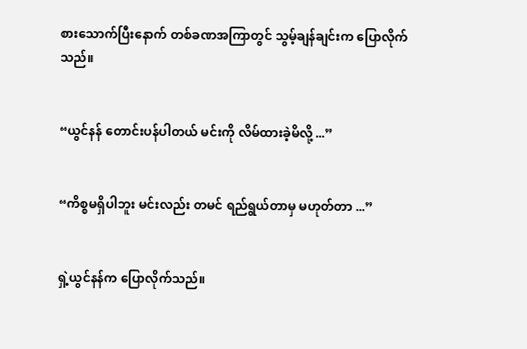စားသောက်ပြီးနောက် တစ်ခဏအကြာတွင် သွမ့်ချန်ချင်းက ပြောလိုက်သည်။


“ယွင်နန် တောင်းပန်ပါတယ် မင်းကို လိမ်ထားခဲ့မိလို့ ...”


“ကိစ္စမရှိပါဘူး မင်းလည်း တမင် ရည်ရွယ်တာမှ မဟုတ်တာ ...”


ရှဲ့ယွင်နန်က ပြောလိုက်သည်။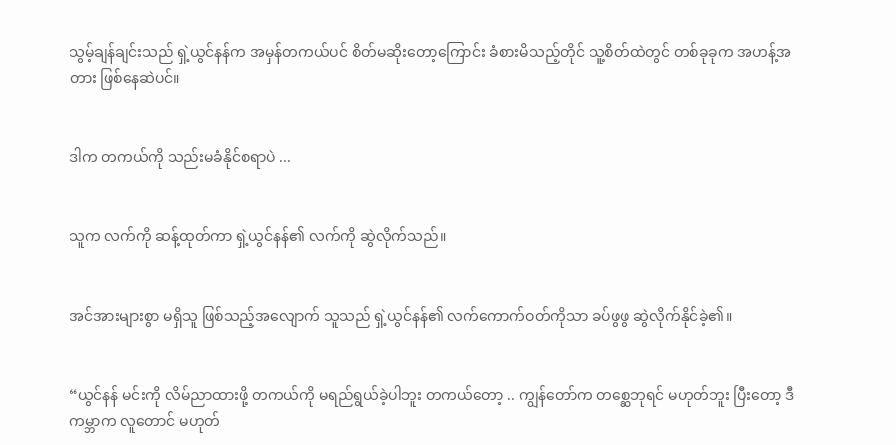သွမ့်ချန်ချင်းသည် ရှဲ့ယွင်နန်က အမှန်တကယ်ပင် စိတ်မဆိုးတော့ကြောင်း ခံစားမိသည့်တိုင် သူ့စိတ်ထဲတွင် တစ်ခုခုက အဟန့်အတား ဖြစ်နေဆဲပင်။


ဒါက တကယ်ကို သည်းမခံနိုင်စရာပဲ ...


သူက လက်ကို ဆန့်ထုတ်ကာ ရှဲ့ယွင်နန်၏ လက်ကို ဆွဲလိုက်သည်။


အင်အားများစွာ မရှိသူ ဖြစ်သည့်အလျောက် သူသည် ရှဲ့ယွင်နန်၏ လက်ကောက်ဝတ်ကိုသာ ခပ်ဖွဖွ ဆွဲလိုက်နိုင်ခဲ့၏။


“ယွင်နန် မင်းကို လိမ်ညာထားဖို့ တကယ်ကို မရည်ရွယ်ခဲ့ပါဘူး တကယ်တော့ .. ကျွန်တော်က တစ္ဆေဘုရင် မဟုတ်ဘူး ပြီးတော့ ဒီကမ္ဘာက လူတောင် မဟုတ်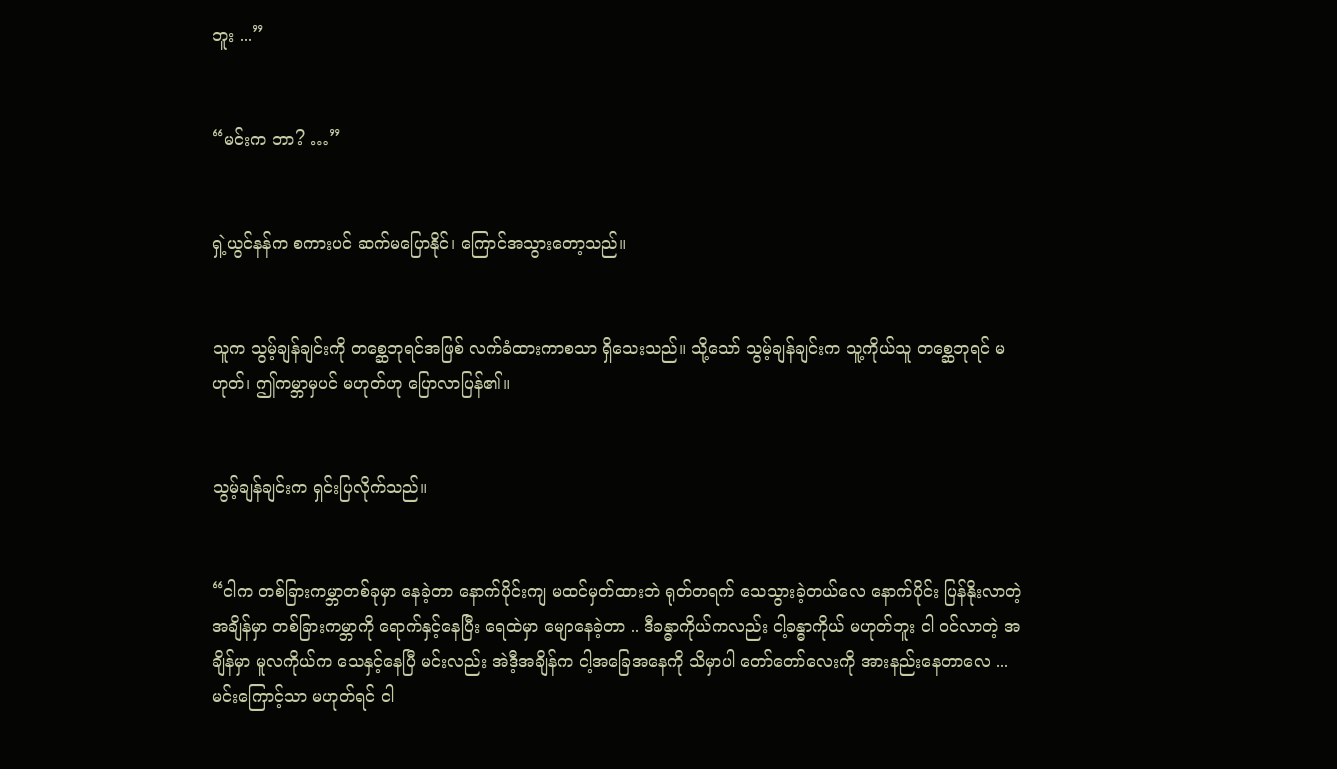ဘူး ...”


“မင်းက ဘာ? …”


ရှဲ့ယွင်နန်က စကားပင် ဆက်မပြောနိုင်၊ ကြောင်အသွားတော့သည်။


သူက သွမ့်ချန်ချင်းကို တစ္ဆေဘုရင်အဖြစ် လက်ခံထားကာစသာ ရှိသေးသည်။ သို့သော် သွမ့်ချန်ချင်းက သူ့ကိုယ်သူ တစ္ဆေဘုရင် မဟုတ်၊ ဤကမ္ဘာမှပင် မဟုတ်ဟု ပြောလာပြန်၏။


သွမ့်ချန်ချင်းက ရှင်းပြလိုက်သည်။


“ငါက တစ်ခြားကမ္ဘာတစ်ခုမှာ နေခဲ့တာ နောက်ပိုင်းကျ မထင်မှတ်ထားဘဲ ရုတ်တရက် သေသွားခဲ့တယ်လေ နောက်ပိုင်း ပြန်နိုးလာတဲ့ အချိန်မှာ တစ်ခြားကမ္ဘာကို ရောက်နှင့်နေပြီး ရေထဲမှာ မျောနေခဲ့တာ .. ဒီခန္ဓာကိုယ်ကလည်း ငါ့ခန္ဓာကိုယ် မဟုတ်ဘူး ငါ ဝင်လာတဲ့ အချိန်မှာ မူလကိုယ်က သေနှင့်နေပြီ မင်းလည်း အဲဒီ့အချိန်က ငါ့အခြေအနေကို သိမှာပါ တော်တော်လေးကို အားနည်းနေတာလေ ...မင်းကြောင့်သာ မဟုတ်ရင် ငါ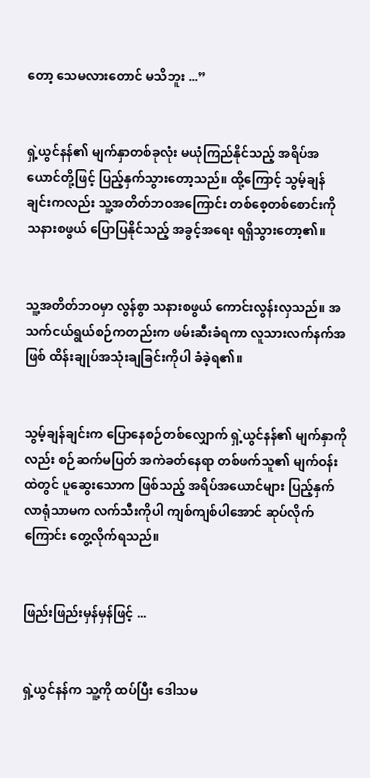တော့ သေမလားတောင် မသိဘူး ...”


ရှဲ့ယွင်နန်၏ မျက်နှာတစ်ခုလုံး မယုံကြည်နိုင်သည့် အရိပ်အယောင်တို့ဖြင့် ပြည့်နှက်သွားတော့သည်။ ထို့ကြောင့် သွမ့်ချန်ချင်းကလည်း သူ့အတိတ်ဘဝအကြောင်း တစ်စေ့တစ်စောင်းကို သနားစဖွယ် ပြောပြနိုင်သည့် အခွင့်အရေး ရရှိသွားတော့၏။


သူ့အတိတ်ဘဝမှာ လွန်စွာ သနားစဖွယ် ကောင်းလွန်းလှသည်။ အသက်ငယ်ရွယ်စဉ်ကတည်းက ဖမ်းဆီးခံရကာ လူသားလက်နက်အဖြစ် ထိန်းချုပ်အသုံးချခြင်းကိုပါ ခံခဲ့ရ၏။


သွမ့်ချန်ချင်းက ပြောနေစဉ်တစ်လျှောက် ရှဲ့ယွင်နန်၏ မျက်နှာကိုလည်း စဉ်ဆက်မပြတ် အကဲခတ်နေရာ တစ်ဖက်သူ၏ မျက်ဝန်းထဲတွင် ပူဆွေးသောက ဖြစ်သည့် အရိပ်အယောင်များ ပြည့်နှက်လာရုံသာမက လက်သီးကိုပါ ကျစ်ကျစ်ပါအောင် ဆုပ်လိုက်ကြောင်း တွေ့လိုက်ရသည်။


ဖြည်းဖြည်းမှန်မှန်ဖြင့် ...


ရှဲ့ယွင်နန်က သူ့ကို ထပ်ပြီး ဒေါသမ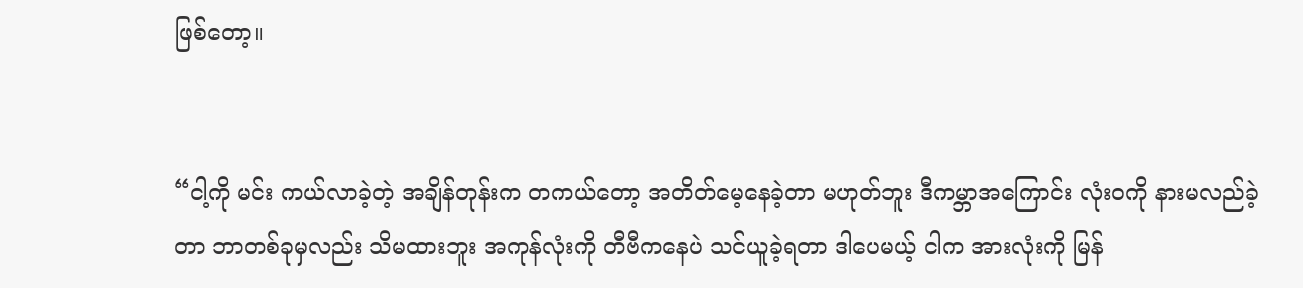ဖြစ်တော့။


“ငါ့ကို မင်း ကယ်လာခဲ့တဲ့ အချိန်တုန်းက တကယ်တော့ အတိတ်မေ့နေခဲ့တာ မဟုတ်ဘူး ဒီကမ္ဘာအကြောင်း လုံးဝကို နားမလည်ခဲ့တာ ဘာတစ်ခုမှလည်း သိမထားဘူး အကုန်လုံးကို တီဗီကနေပဲ သင်ယူခဲ့ရတာ ဒါပေမယ့် ငါက အားလုံးကို မြန်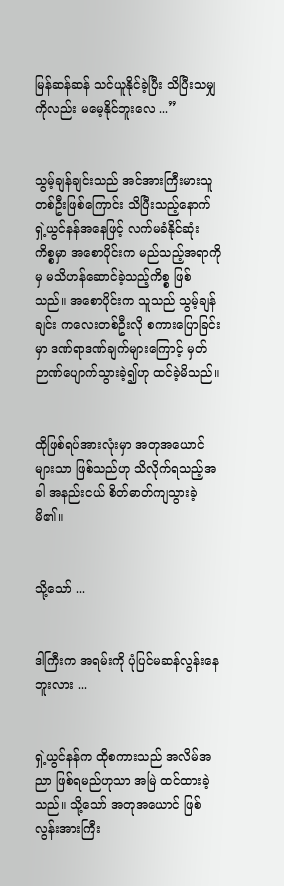မြန်ဆန်ဆန် သင်ယူနိုင်ခဲ့ပြီး သိပြီးသမျှကိုလည်း မမေ့နိုင်ဘူးလေ ...”


သွမ့်ချန်ချင်းသည် အင်အားကြီးမားသူတစ်ဦးဖြစ်ကြောင်း သိပြီးသည့်နောက် ရှဲ့ယွင်နန်အနေဖြင့် လက်မခံနိုင်ဆုံး ကိစ္စမှာ အစောပိုင်းက မည်သည့်အရာကိုမှ မသိဟန်ဆောင်ခဲ့သည့်ကိစ္စ ဖြစ်သည်။ အစောပိုင်းက သူသည် သွမ့်ချန်ချင်း ကလေးတစ်ဦးလို စကားပြောခြင်းမှာ ဒဏ်ရာဒဏ်ချက်များကြောင့် မှတ်ဉာဏ်ပျောက်သွားခဲ့၍ဟု ထင်ခဲ့မိသည်။


ထိုဖြစ်ရပ်အားလုံးမှာ အတုအယောင်များသာ ဖြစ်သည်ဟု သိလိုက်ရသည့်အခါ အနည်းငယ် စိတ်ဓာတ်ကျသွားခဲ့မိ၏။


သို့သော် ...


ဒါကြီးက အရမ်းကို ပုံပြင်မဆန်လွန်းနေဘူးလား ...


ရှဲ့ယွင်နန်က ထိုစကားသည် အလိမ်အညာ ဖြစ်ရမည်ဟုသာ အမြဲ ထင်ထားခဲ့သည်။ သို့သော် အတုအယောင် ဖြစ်လွန်းအားကြီး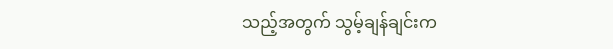သည့်အတွက် သွမ့်ချန်ချင်းက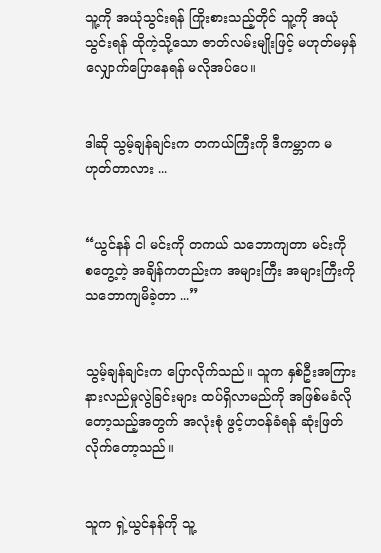သူ့ကို အယုံသွင်းရန် ကြိုးစားသည့်တိုင် သူ့ကို အယုံသွင်းရန် ထိုကဲ့သို့သော ဇာတ်လမ်းမျိုးဖြင့် မဟုတ်မမှန် လျှောက်ပြောနေရန် မလိုအပ်ပေ။


ဒါဆို သွမ့်ချန်ချင်းက တကယ်ကြီးကို ဒီကမ္ဘာက မဟုတ်တာလား ...


“ယွင်နန် ငါ မင်းကို တကယ် သဘောကျတာ မင်းကို စတွေ့တဲ့ အချိန်ကတည်းက အများကြီး အများကြီးကို သဘောကျမိခဲ့တာ ...”


သွမ့်ချန်ချင်းက ပြောလိုက်သည်။ သူက နှစ်ဦးအကြား နားလည်မှုလွဲခြင်းများ ထပ်ရှိလာမည်ကို အဖြစ်မခံလိုတော့သည့်အတွက် အလုံးစုံ ဖွင့်ဟဝန်ခံရန် ဆုံးဖြတ်လိုက်တော့သည်။


သူက ရှဲ့ယွင်နန်ကို သူ့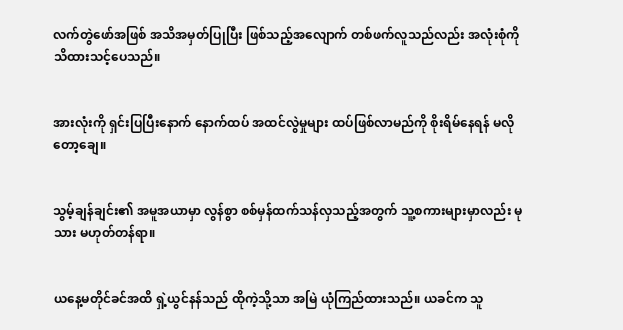လက်တွဲဖော်အဖြစ် အသိအမှတ်ပြုပြီး ဖြစ်သည့်အလျောက် တစ်ဖက်လူသည်လည်း အလုံးစုံကို သိထားသင့်ပေသည်။


အားလုံးကို ရှင်းပြပြီးနောက် နောက်ထပ် အထင်လွဲမှုများ ထပ်ဖြစ်လာမည်ကို စိုးရိမ်နေရန် မလိုတော့ချေ။


သွမ့်ချန်ချင်း၏ အမူအယာမှာ လွန်စွာ စစ်မှန်ထက်သန်လှသည့်အတွက် သူ့စကားများမှာလည်း မုသား မဟုတ်တန်ရာ။


ယနေ့မတိုင်ခင်အထိ ရှဲ့ယွင်နန်သည် ထိုကဲ့သို့သာ အမြဲ ယုံကြည်ထားသည်။ ယခင်က သူ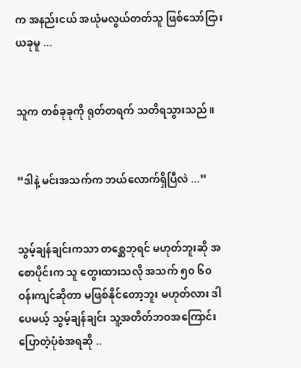က အနည်းငယ် အယုံမလွယ်တတ်သူ ဖြစ်သော်ငြား ယခုမူ ...


သူက တစ်ခုခုကို ရုတ်တရက် သတိရသွားသည်။


“ဒါနဲ့ မင်းအသက်က ဘယ်လောက်ရှိပြီလဲ ...”


သွမ့်ချန်ချင်းကသာ တစ္ဆေဘုရင် မဟုတ်ဘူးဆို အစောပိုင်းက သူ တွေးထားသလို အသက် ၅၀ ၆၀ ဝန်းကျင်ဆိုတာ မဖြစ်နိုင်တော့ဘူး မဟုတ်လား ဒါပေမယ့် သွမ့်ချန်ချင်း သူ့အတိတ်ဘဝအကြောင်း ပြောတဲ့ပုံစံအရဆို ..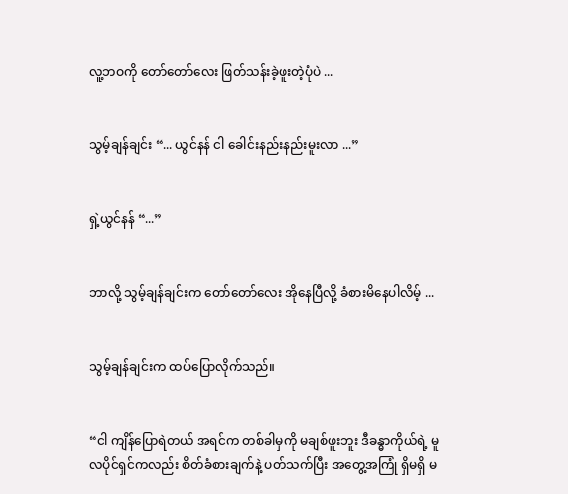လူ့ဘဝကို တော်တော်လေး ဖြတ်သန်းခဲ့ဖူးတဲ့ပုံပဲ ...


သွမ့်ချန်ချင်း “... ယွင်နန် ငါ ခေါင်းနည်းနည်းမူးလာ ...”


ရှဲ့ယွင်နန် “...”


ဘာလို့ သွမ့်ချန်ချင်းက တော်တော်လေး အိုနေပြီလို့ ခံစားမိနေပါလိမ့် ...


သွမ့်ချန်ချင်းက ထပ်ပြောလိုက်သည်။


“ငါ ကျိန်ပြောရဲတယ် အရင်က တစ်ခါမှကို မချစ်ဖူးဘူး ဒီခန္ဓာကိုယ်ရဲ့ မူလပိုင်ရှင်ကလည်း စိတ်ခံစားချက်နဲ့ ပတ်သက်ပြီး အတွေ့အကြုံ ရှိမရှိ မ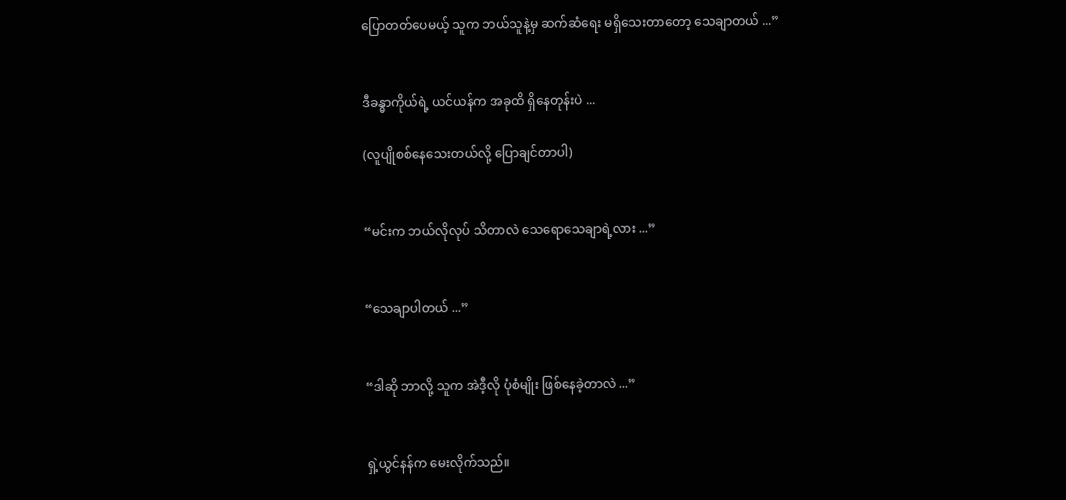ပြောတတ်ပေမယ့် သူက ဘယ်သူနဲ့မှ ဆက်ဆံရေး မရှိသေးတာတော့ သေချာတယ် ...”


ဒီခန္ဓာကိုယ်ရဲ့ ယင်ယန်က အခုထိ ရှိနေတုန်းပဲ ...

(လူပျိုစစ်နေသေးတယ်လို့ ပြောချင်တာပါ)


“မင်းက ဘယ်လိုလုပ် သိတာလဲ သေရောသေချာရဲ့လား ...”


“သေချာပါတယ် ...”


“ဒါဆို ဘာလို့ သူက အဲဒီ့လို ပုံစံမျိုး ဖြစ်နေခဲ့တာလဲ ...”


ရှဲ့ယွင်နန်က မေးလိုက်သည်။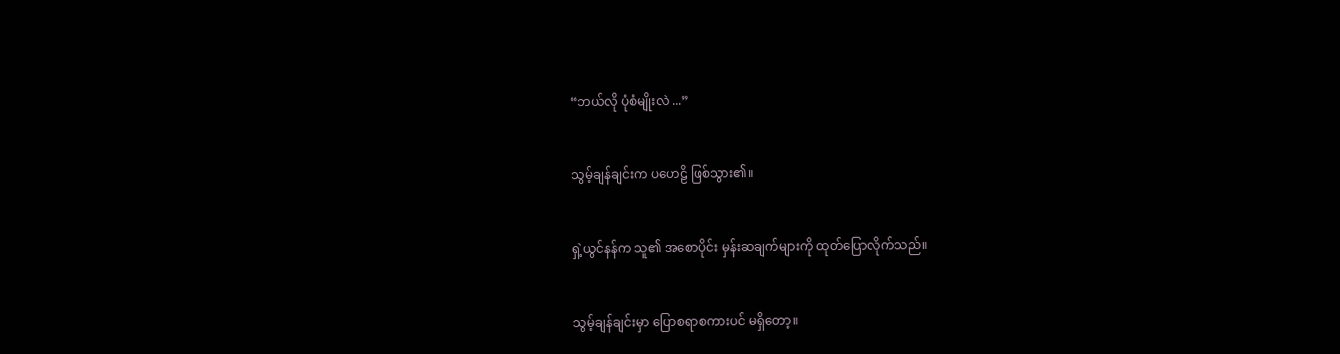“ဘယ်လို ပုံစံမျိုးလဲ ...”


သွမ့်ချန်ချင်းက ပဟေဠိ ဖြစ်သွား၏။


ရှဲ့ယွင်နန်က သူ၏ အစောပိုင်း မှန်းဆချက်များကို ထုတ်ပြောလိုက်သည်။


သွမ့်ချန်ချင်းမှာ ပြောစရာစကားပင် မရှိတော့။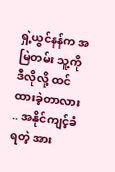ရှဲ့ယွင်နန်က အမြဲတမ်း သူ့ကို ဒီလိုလို့ ထင်ထားခဲ့တာလား .. အနိုင်ကျင့်ခံရတဲ့ အား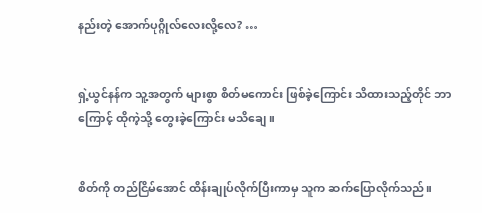နည်းတဲ့ အောက်ပုဂ္ဂိုလ်လေးလို့လေ? …


ရှဲ့ယွင်နန်က သူ့အတွက် များစွာ စိတ်မကောင်း ဖြစ်ခဲ့ကြောင်း သိထားသည့်တိုင် ဘာကြောင့် ထိုကဲ့သို့ တွေးခဲ့ကြောင်း မသိချေ။


စိတ်ကို တည်ငြိမ်အောင် ထိန်းချုပ်လိုက်ပြီးကာမှ သူက ဆက်ပြောလိုက်သည်။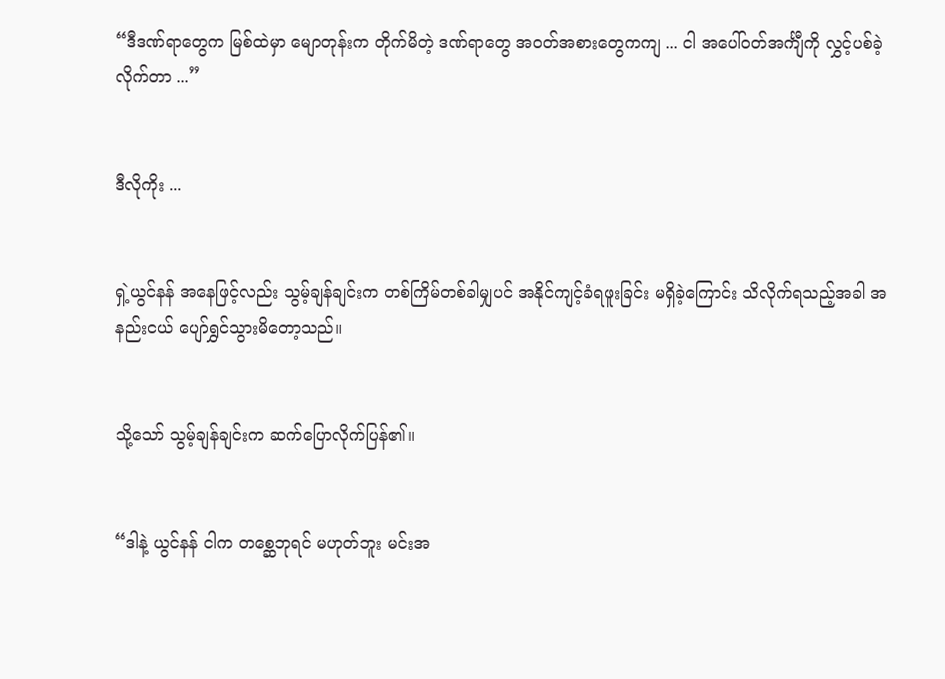“ဒီဒဏ်ရာတွေက မြစ်ထဲမှာ မျောတုန်းက တိုက်မိတဲ့ ဒဏ်ရာတွေ အဝတ်အစားတွေကကျ ... ငါ အပေါ်ဝတ်အင်္ကျီကို လွှင့်ပစ်ခဲ့လိုက်တာ ...”


ဒီလိုကိုး ...


ရှဲ့ယွင်နန် အနေဖြင့်လည်း သွမ့်ချန်ချင်းက တစ်ကြိမ်တစ်ခါမျှပင် အနိုင်ကျင့်ခံရဖူးခြင်း မရှိခဲ့ကြောင်း သိလိုက်ရသည့်အခါ အနည်းငယ် ပျော်ရွှင်သွားမိတော့သည်။


သို့သော် သွမ့်ချန်ချင်းက ဆက်ပြောလိုက်ပြန်၏။


“ဒါနဲ့ ယွင်နန် ငါက တစ္ဆေဘုရင် မဟုတ်ဘူး မင်းအ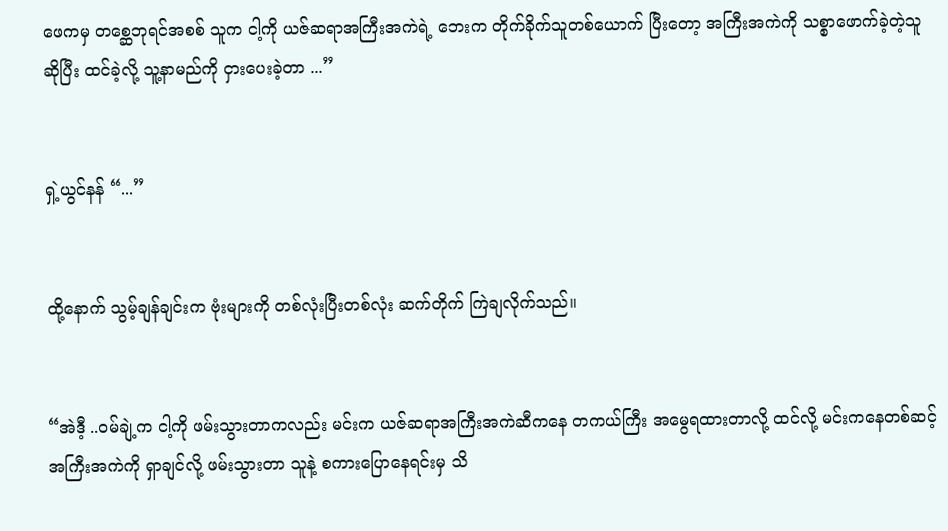ဖေကမှ တစ္ဆေဘုရင်အစစ် သူက ငါ့ကို ယဇ်ဆရာအကြီးအကဲရဲ့ ဘေးက တိုက်ခိုက်သူတစ်ယောက် ပြီးတော့ အကြီးအကဲကို သစ္စာဖောက်ခဲ့တဲ့သူဆိုပြီး ထင်ခဲ့လို့ သူ့နာမည်ကို ငှားပေးခဲ့တာ ...”


ရှဲ့ယွင်နန် “...”


ထို့နောက် သွမ့်ချန်ချင်းက ဗုံးများကို တစ်လုံးပြီးတစ်လုံး ဆက်တိုက် ကြဲချလိုက်သည်။


“အဲဒီ့ ..ဝမ်ချဲ့က ငါ့ကို ဖမ်းသွားတာကလည်း မင်းက ယဇ်ဆရာအကြီးအကဲဆီကနေ တကယ်ကြီး အမွေရထားတာလို့ ထင်လို့ မင်းကနေတစ်ဆင့် အကြီးအကဲကို ရှာချင်လို့ ဖမ်းသွားတာ သူနဲ့ စကားပြောနေရင်းမှ သိ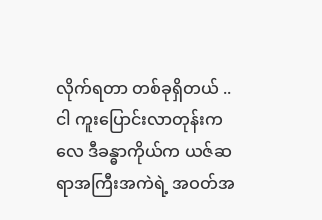လိုက်ရတာ တစ်ခုရှိတယ် .. ငါ ကူးပြောင်းလာတုန်းကလေ ဒီခန္ဓာကိုယ်က ယဇ်ဆရာအကြီးအကဲရဲ့ အဝတ်အ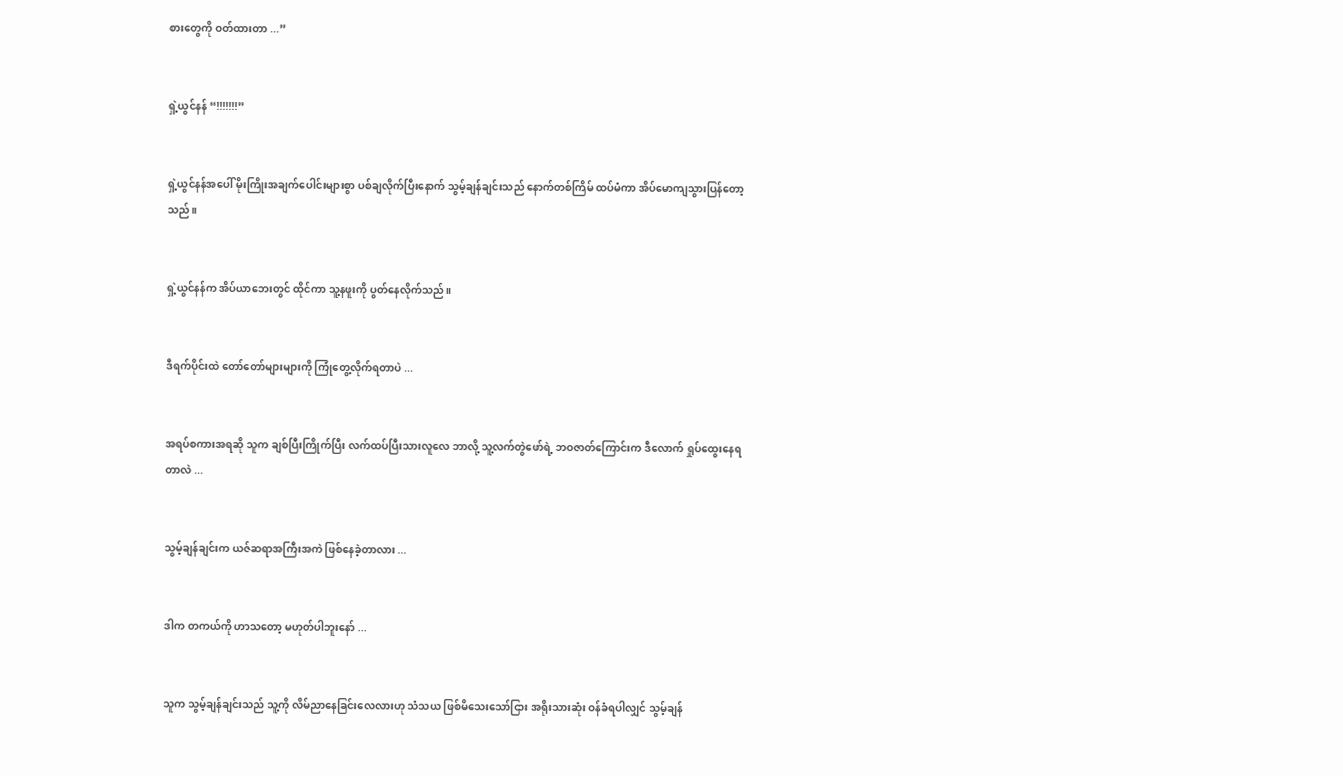စားတွေကို ဝတ်ထားတာ ...”


ရှဲ့ယွင်နန် “!!!!!!!”


ရှဲ့ယွင်နန်အပေါ် မိုးကြိုးအချက်ပေါင်းများစွာ ပစ်ချလိုက်ပြီးနောက် သွမ့်ချန်ချင်းသည် နောက်တစ်ကြိမ် ထပ်မံကာ အိပ်မောကျသွားပြန်တော့သည်။


ရှဲ့ယွင်နန်က အိပ်ယာဘေးတွင် ထိုင်ကာ သူ့နဖူးကို ပွတ်နေလိုက်သည်။


ဒီရက်ပိုင်းထဲ တော်တော်များများကို ကြုံတွေ့လိုက်ရတာပဲ ...


အရပ်စကားအရဆို သူက ချစ်ပြီးကြိုက်ပြီး လက်ထပ်ပြီးသားလူလေ ဘာလို့ သူ့လက်တွဲဖော်ရဲ့ ဘဝဇာတ်ကြောင်းက ဒီလောက် ရှုပ်ထွေးနေရတာလဲ ...


သွမ့်ချန်ချင်းက ယဇ်ဆရာအကြီးအကဲ ဖြစ်နေခဲ့တာလား ...


ဒါက တကယ်ကို ဟာသတော့ မဟုတ်ပါဘူးနော် ...


သူက သွမ့်ချန်ချင်းသည် သူ့ကို လိမ်ညာနေခြင်းလေလားဟု သံသယ ဖြစ်မိသေးသော်ငြား အရိုးသားဆုံး ဝန်ခံရပါလျှင် သွမ့်ချန်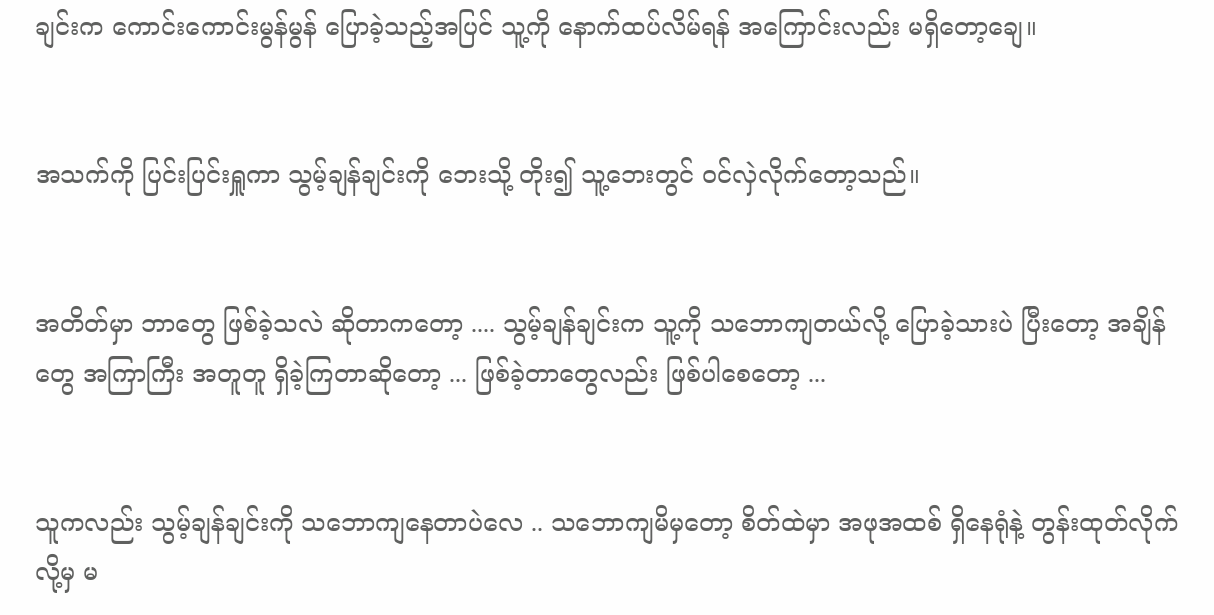ချင်းက ကောင်းကောင်းမွန်မွန် ပြောခဲ့သည့်အပြင် သူ့ကို နောက်ထပ်လိမ်ရန် အကြောင်းလည်း မရှိတော့ချေ။


အသက်ကို ပြင်းပြင်းရှူကာ သွမ့်ချန်ချင်းကို ဘေးသို့ တိုး၍ သူ့ဘေးတွင် ဝင်လှဲလိုက်တော့သည်။


အတိတ်မှာ ဘာတွေ ဖြစ်ခဲ့သလဲ ဆိုတာကတော့ .... သွမ့်ချန်ချင်းက သူ့ကို သဘောကျတယ်လို့ ပြောခဲ့သားပဲ ပြီးတော့ အချိန်တွေ အကြာကြီး အတူတူ ရှိခဲ့ကြတာဆိုတော့ ... ဖြစ်ခဲ့တာတွေလည်း ဖြစ်ပါစေတော့ ...


သူကလည်း သွမ့်ချန်ချင်းကို သဘောကျနေတာပဲလေ .. သဘောကျမိမှတော့ စိတ်ထဲမှာ အဖုအထစ် ရှိနေရုံနဲ့ တွန်းထုတ်လိုက်လို့မှ မ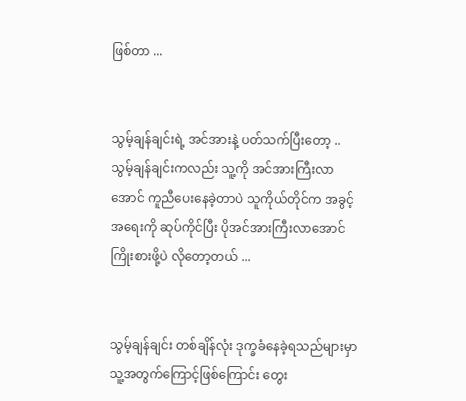ဖြစ်တာ ...


သွမ့်ချန်ချင်းရဲ့ အင်အားနဲ့ ပတ်သက်ပြီးတော့ .. သွမ့်ချန်ချင်းကလည်း သူ့ကို အင်အားကြီးလာအောင် ကူညီပေးနေခဲ့တာပဲ သူကိုယ်တိုင်က အခွင့်အရေးကို ဆုပ်ကိုင်ပြီး ပိုအင်အားကြီးလာအောင် ကြိုးစားဖို့ပဲ လိုတော့တယ် ...


သွမ့်ချန်ချင်း တစ်ချိန်လုံး ဒုက္ခခံနေခဲ့ရသည်များမှာ သူ့အတွက်ကြောင့်ဖြစ်ကြောင်း တွေး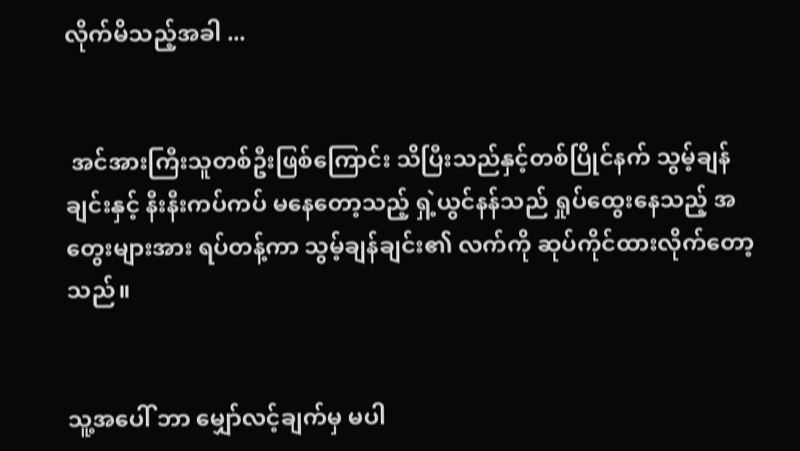လိုက်မိသည့်အခါ ...


 အင်အားကြီးသူတစ်ဦးဖြစ်ကြောင်း သိပြီးသည်နှင့်တစ်ပြိုင်နက် သွမ့်ချန်ချင်းနှင့် နီးနီးကပ်ကပ် မနေတော့သည့် ရှဲ့ယွင်နန်သည် ရှုပ်ထွေးနေသည့် အတွေးများအား ရပ်တန့်ကာ သွမ့်ချန်ချင်း၏ လက်ကို ဆုပ်ကိုင်ထားလိုက်တော့သည်။


သူ့အပေါ် ဘာ မျှော်လင့်ချက်မှ မပါ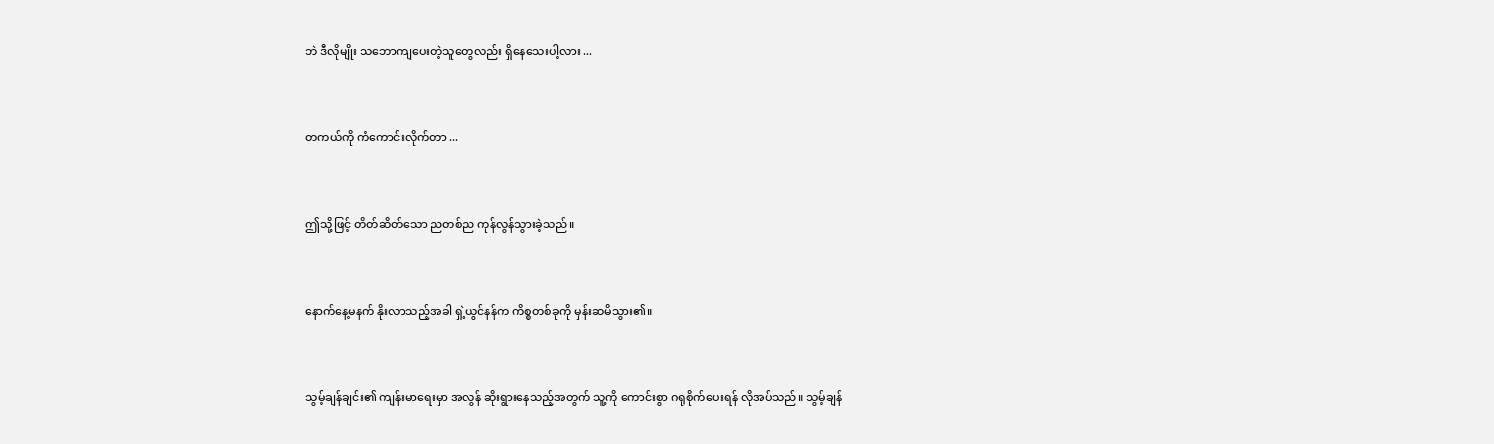ဘဲ ဒီလိုမျိုး သဘောကျပေးတဲ့သူတွေလည်း ရှိနေသေးပါ့လား ...


တကယ်ကို ကံကောင်းလိုက်တာ ...


ဤသို့ဖြင့် တိတ်ဆိတ်သော ညတစ်ည ကုန်လွန်သွားခဲ့သည်။


နောက်နေ့မနက် နိုးလာသည့်အခါ ရှဲ့ယွင်နန်က ကိစ္စတစ်ခုကို မှန်းဆမိသွား၏။


သွမ့်ချန်ချင်း၏ ကျန်းမာရေးမှာ အလွန် ဆိုးရွားနေသည့်အတွက် သူ့ကို ကောင်းစွာ ဂရုစိုက်ပေးရန် လိုအပ်သည်။ သွမ့်ချန်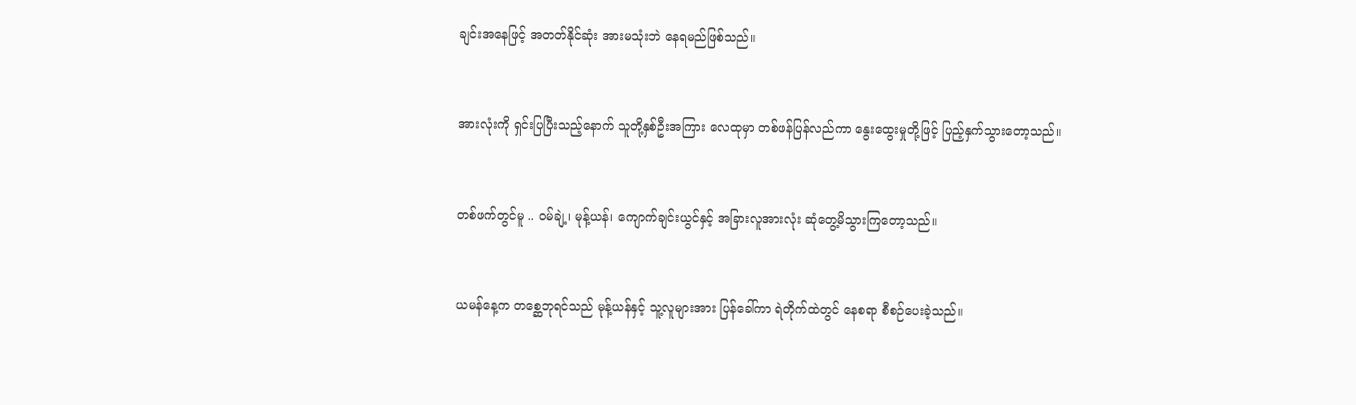ချင်းအနေဖြင့် အတတ်နိုင်ဆုံး အားမသုံးဘဲ နေရမည်ဖြစ်သည်။


အားလုံးကို ရှင်းပြပြီးသည့်နောက် သူတို့နှစ်ဦးအကြား လေထုမှာ တစ်ဖန်ပြန်လည်ကာ နွေးထွေးမှုတို့ဖြင့် ပြည့်နှက်သွားတော့သည်။


တစ်ဖက်တွင်မူ .. ဝမ်ချဲ့၊ မုန့်ယန်၊ ကျောက်ချင်းယွင်နှင့် အခြားလူအားလုံး ဆုံတွေ့မိသွားကြတော့သည်။


ယမန်နေ့က တစ္ဆေဘုရင်သည် မုန့်ယန်နှင့် သူ့လူများအား ပြန်ခေါ်ကာ ရဲတိုက်ထဲတွင် နေစရာ စီစဉ်ပေးခဲ့သည်။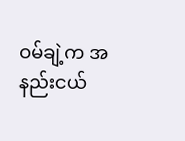ဝမ်ချဲ့က အနည်းငယ်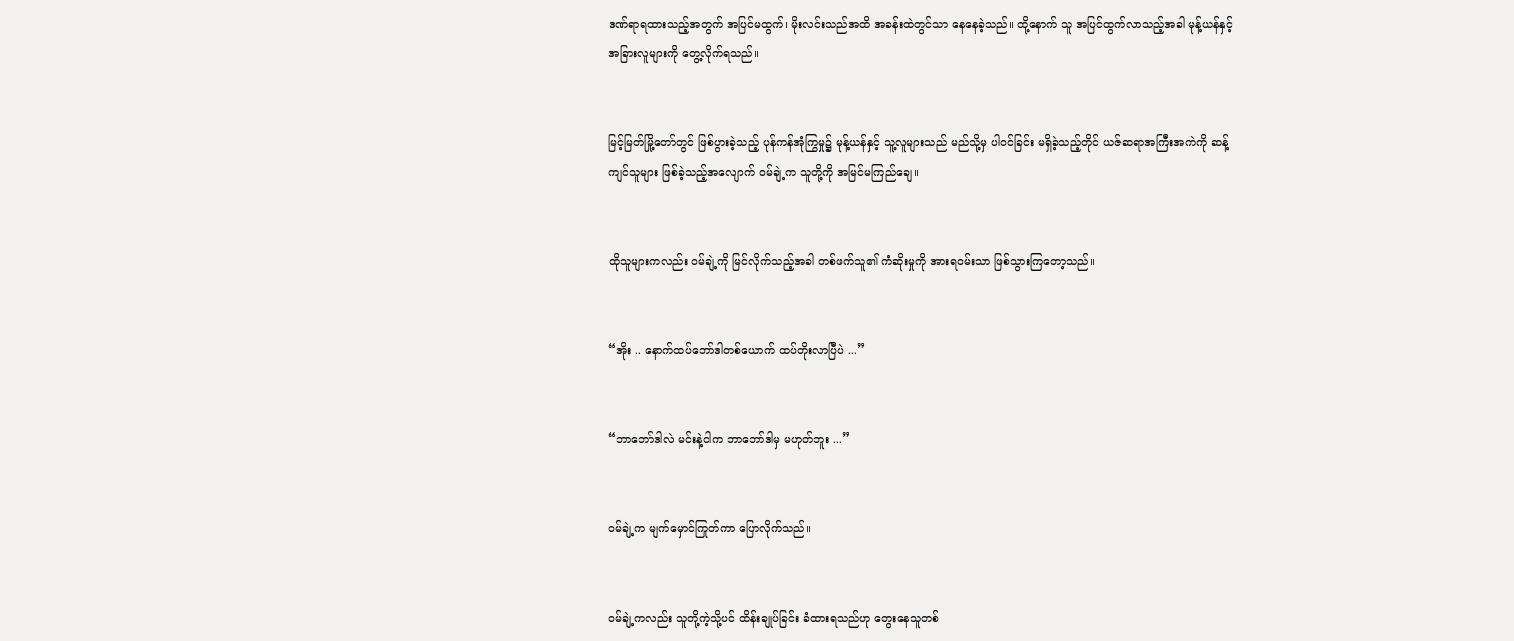ဒဏ်ရာရထားသည့်အတွက် အပြင်မထွက်၊ မိုးလင်းသည်အထိ အခန်းထဲတွင်သာ နေနေခဲ့သည်။ ထို့နောက် သူ အပြင်ထွက်လာသည့်အခါ မုန့်ယန်နှင့် အခြားလူများကို တွေ့လိုက်ရသည်။


မြင့်မြတ်မြို့တော်တွင် ဖြစ်ပွားခဲ့သည့် ပုန်ကန်အုံကြွမှု၌ မုန့်ယန်နှင့် သူ့လူများသည် မည်သို့မှ ပါဝင်ခြင်း မရှိခဲ့သည့်တိုင် ယဇ်ဆရာအကြီးအကဲကို ဆန့်ကျင်သူများ ဖြစ်ခဲ့သည့်အလျောက် ဝမ်ချဲ့က သူတို့ကို အမြင်မကြည်ချေ။


ထိုသူများကလည်း ဝမ်ချဲ့ကို မြင်လိုက်သည့်အခါ တစ်ဖက်သူ၏ ကံဆိုးမှုကို အားရဝမ်းသာ ဖြစ်သွားကြတော့သည်။


“အိုး .. နောက်ထပ်ဘော်ဒါတစ်ယောက် ထပ်တိုးလာပြီပဲ ...”


“ဘာဘော်ဒါလဲ မင်းနဲ့ငါက ဘာဘော်ဒါမှ မဟုတ်ဘူး ...”


ဝမ်ချဲ့က မျက်မှောင်ကြုတ်ကာ ပြောလိုက်သည်။


ဝမ်ချဲ့ကလည်း သူတို့ကဲ့သို့ပင် ထိန်းချုပ်ခြင်း ခံထားရသည်ဟု တွေးနေသူတစ်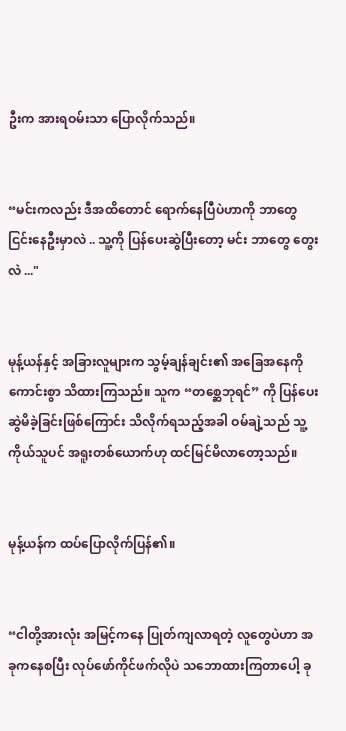ဦးက အားရဝမ်းသာ ပြောလိုက်သည်။


“မင်းကလည်း ဒီအထိတောင် ရောက်နေပြီပဲဟာကို ဘာတွေ ငြင်းနေဦးမှာလဲ .. သူ့ကို ပြန်ပေးဆွဲပြီးတော့ မင်း ဘာတွေ တွေးလဲ ..."


မုန့်ယန်နှင့် အခြားလူများက သွမ့်ချန်ချင်း၏ အခြေအနေကို ကောင်းစွာ သိထားကြသည်။ သူက “တစ္ဆေဘုရင်” ကို ပြန်ပေးဆွဲမိခဲ့ခြင်းဖြစ်ကြောင်း သိလိုက်ရသည့်အခါ ဝမ်ချဲ့သည် သူ့ကိုယ်သူပင် အရူးတစ်ယောက်ဟု ထင်မြင်မိလာတော့သည်။


မုန့်ယန်က ထပ်ပြောလိုက်ပြန်၏။


“ငါတို့အားလုံး အမြင့်ကနေ ပြုတ်ကျလာရတဲ့ လူတွေပဲဟာ အခုကနေစပြီး လုပ်ဖော်ကိုင်ဖက်လိုပဲ သဘောထားကြတာပေါ့ ခု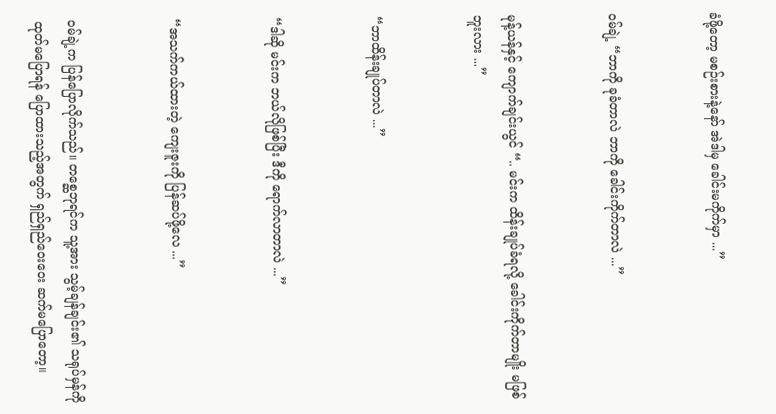ခံဖို့တော့ မစဉ်းစားနဲ့နော် အဲဒါမှ ခေါင်းမကိုက်မှာ ...”


ဝမ်ချဲ့ “ဘာကို ခုခံတာလဲ ဘာကို ခေါင်းကိုက်တာလဲ ...”


မုန့်ယန်နှင့် ကျောက်ချင်းယွင် “.. မင်းက ထိန်းချုပ်ခံရလို့ ခေါင်းကိုက်တာမျိုး မဖြစ်ဘူးလား ...”


“ဘာထိန်းချုပ်တာလဲ ...”


“ဒါဆို မင်းက ဘယ်လိုဖြစ်ပြီး ဒီကို ရောက်လာတာလဲ ...”


“အသက်ကယ်ထားတဲ့ ကျေးဇူးကို ပြန်ဆပ်ဖို့လေ ...”


ဝမ်ချဲ့က ပြန်ပြောလိုက်သည်။ တစ္ဆေဘုရင်က သူ့အား သွမ့်ချန်ချင်း၏ သရုပ်မှန်ကို ထုတ်မပြောရန် ပြောထားသည့်အတွက် ရှည်ရှည်ဝေးဝေး ဆက်မပြောတော့။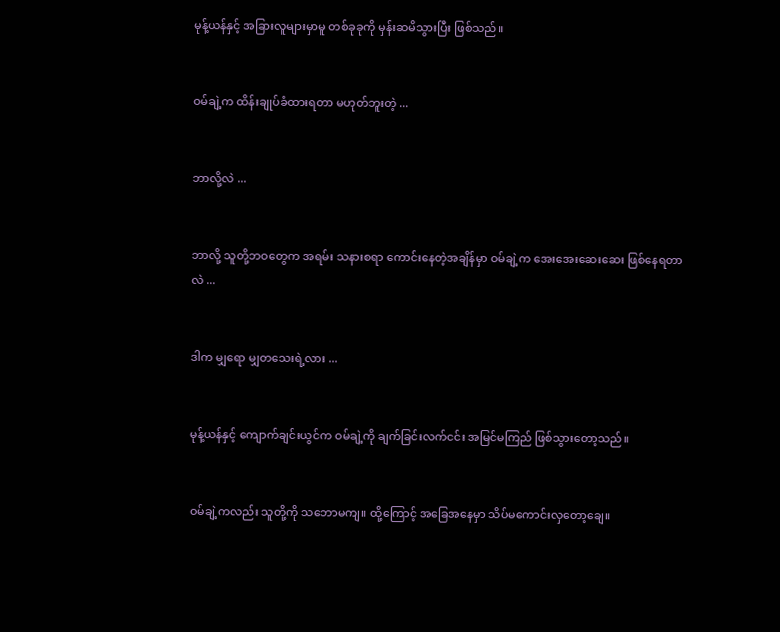မုန့်ယန်နှင့် အခြားလူများမှာမူ တစ်ခုခုကို မှန်းဆမိသွားပြီး ဖြစ်သည်။


ဝမ်ချဲ့က ထိန်းချုပ်ခံထားရတာ မဟုတ်ဘူးတဲ့ ...


ဘာလို့လဲ ...


ဘာလို့ သူတို့ဘဝတွေက အရမ်း သနားစရာ ကောင်းနေတဲ့အချိန်မှာ ဝမ်ချဲ့က အေးအေးဆေးဆေး ဖြစ်နေရတာလဲ ...


ဒါက မျှရော မျှတသေးရဲ့လား ...


မုန့်ယန်နှင့် ကျောက်ချင်းယွင်က ဝမ်ချဲ့ကို ချက်ခြင်းလက်ငင်း အမြင်မကြည် ဖြစ်သွားတော့သည်။


ဝမ်ချဲ့ကလည်း သူတို့ကို သဘောမကျ။ ထို့ကြောင့် အခြေအနေမှာ သိပ်မကောင်းလှတော့ချေ။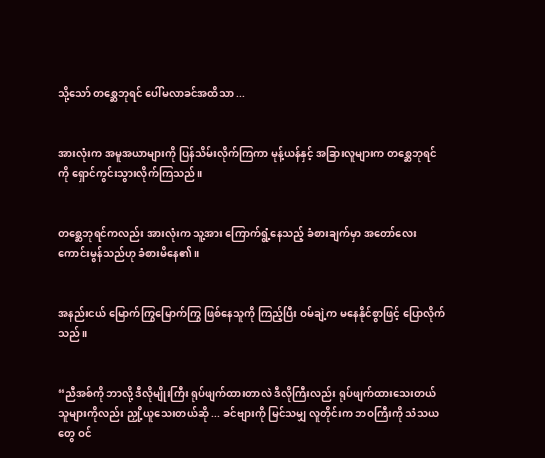သို့သော် တစ္ဆေဘုရင် ပေါ်မလာခင်အထိသာ ...


အားလုံးက အမူအယာများကို ပြန်သိမ်းလိုက်ကြကာ မုန့်ယန်နှင့် အခြားလူများက တစ္ဆေဘုရင်ကို ရှောင်ကွင်းသွားလိုက်ကြသည်။


တစ္ဆေဘုရင်ကလည်း အားလုံးက သူ့အား ကြောက်ရွံ့နေသည့် ခံစားချက်မှာ အတော်လေး ကောင်းမွန်သည်ဟု ခံစားမိနေ၏။


အနည်းငယ် မြောက်ကြွမြောက်ကြွ ဖြစ်နေသူကို ကြည့်ပြီး ဝမ်ချဲ့က မနေနိုင်စွာဖြင့် ပြောလိုက်သည်။


“ညီအစ်ကို ဘာလို့ ဒီလိုမျိုးကြီး ရုပ်ဖျက်ထားတာလဲ ဒီလိုကြီးလည်း ရုပ်ဖျက်ထားသေးတယ် သူများကိုလည်း ညှို့ယူသေးတယ်ဆို ... ခင်ဗျားကို မြင်သမျှ လူတိုင်းက ဘဝကြီးကို သံသယတွေ ဝင်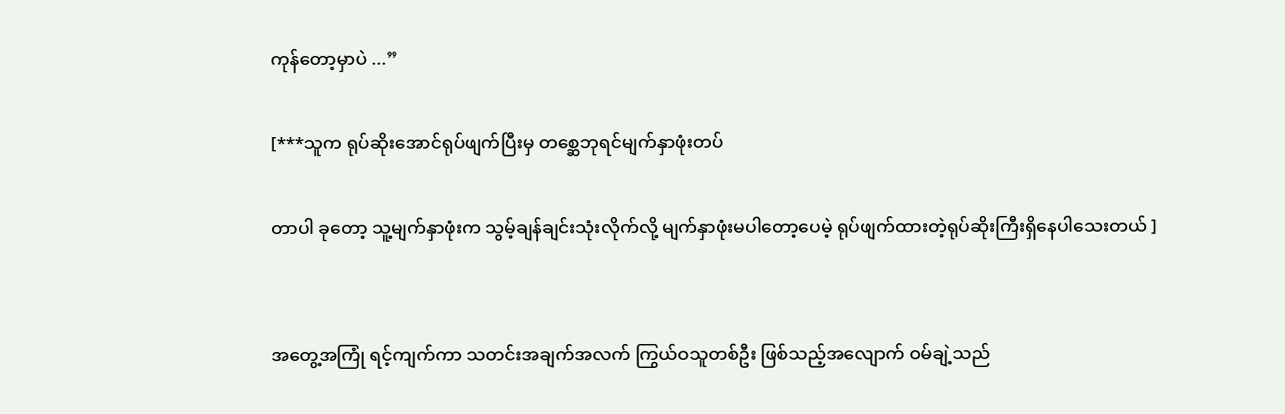ကုန်တော့မှာပဲ ...”

[***သူက ရုပ်ဆိုးအောင်ရုပ်ဖျက်ပြီးမှ တစ္ဆေဘုရင်မျက်နှာဖုံးတပ်

တာပါ ခုတော့ သူ့မျက်နှာဖုံးက သွမ့်ချန်ချင်းသုံးလိုက်လို့ မျက်နှာဖုံးမပါတော့ပေမဲ့ ရုပ်ဖျက်ထားတဲ့ရုပ်ဆိုးကြီးရှိနေပါသေးတယ် ]


အတွေ့အကြုံ ရင့်ကျက်ကာ သတင်းအချက်အလက် ကြွယ်ဝသူတစ်ဦး ဖြစ်သည့်အလျောက် ဝမ်ချဲ့သည်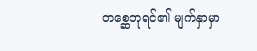တစ္ဆေဘုရင်၏ မျက်နှာမှာ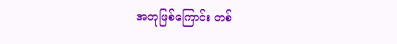အတုဖြစ်ကြောင်း တစ်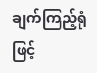ချက်ကြည့်ရုံဖြင့်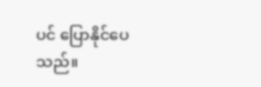ပင် ပြောနိုင်ပေသည်။